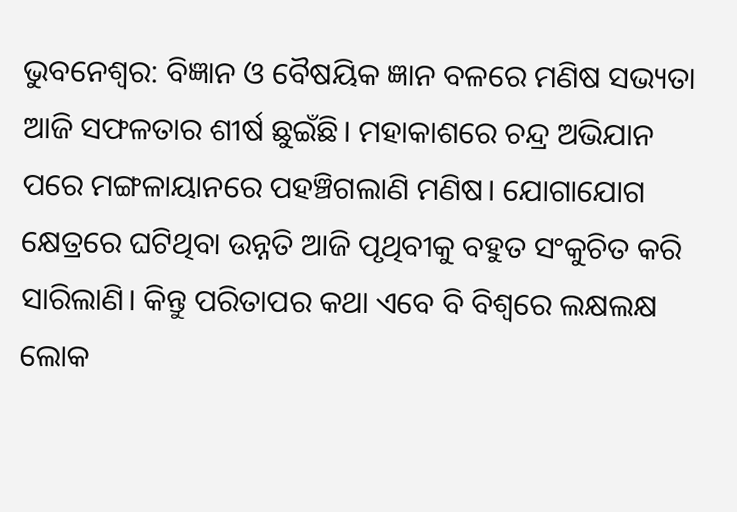ଭୁବନେଶ୍ବର: ବିଜ୍ଞାନ ଓ ବୈଷୟିକ ଜ୍ଞାନ ବଳରେ ମଣିଷ ସଭ୍ୟତା ଆଜି ସଫଳତାର ଶୀର୍ଷ ଛୁଇଁଛି। ମହାକାଶରେ ଚନ୍ଦ୍ର ଅଭିଯାନ ପରେ ମଙ୍ଗଳାୟାନରେ ପହଞ୍ଚିଗଲାଣି ମଣିଷ। ଯୋଗାଯୋଗ କ୍ଷେତ୍ରରେ ଘଟିଥିବା ଉନ୍ନତି ଆଜି ପୃଥିବୀକୁ ବହୁତ ସଂକୁଚିତ କରି ସାରିଲାଣି। କିନ୍ତୁ ପରିତାପର କଥା ଏବେ ବି ବିଶ୍ବରେ ଲକ୍ଷଲକ୍ଷ ଲୋକ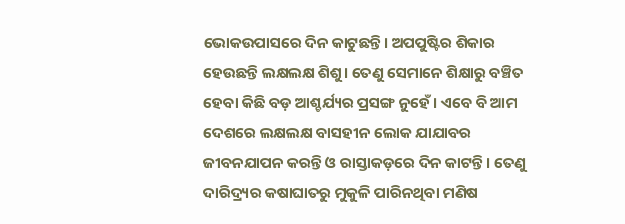ଭୋକଉପାସରେ ଦିନ କାଟୁଛନ୍ତି। ଅପପୁଷ୍ଟିର ଶିକାର ହେଉଛନ୍ତି ଲକ୍ଷଲକ୍ଷ ଶିଶୁ। ତେଣୁ ସେମାନେ ଶିକ୍ଷାରୁ ବଞ୍ଚିତ ହେବା କିଛି ବଡ଼ ଆଶ୍ଚର୍ଯ୍ୟର ପ୍ରସଙ୍ଗ ନୁହେଁ। ଏବେ ବି ଆମ ଦେଶରେ ଲକ୍ଷଲକ୍ଷ ବାସହୀନ ଲୋକ ଯାଯାବର ଜୀବନଯାପନ କରନ୍ତି ଓ ରାସ୍ତାକଡ଼ରେ ଦିନ କାଟନ୍ତି। ତେଣୁ ଦାରିଦ୍ର୍ୟର କଷାଘାତରୁ ମୁକୁଳି ପାରିନଥିବା ମଣିଷ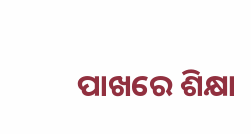ପାଖରେ ଶିକ୍ଷା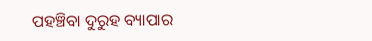ପହଞ୍ଚିବା ଦୁରୁହ ବ୍ୟାପାର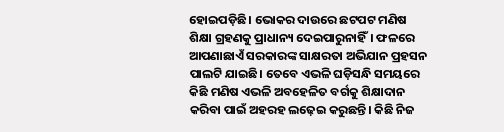ହୋଇପଡ଼ିଛି। ଭୋକର ଦାଉରେ ଛଟପଟ ମଣିଷ ଶିକ୍ଷା ଗ୍ରହଣକୁ ପ୍ରାଧାନ୍ୟ ଦେଇପାରୁନାହିଁ। ଫଳରେ ଆପଣାଛାଏଁ ସରକାରଙ୍କ ସାକ୍ଷରତା ଅଭିଯାନ ପ୍ରହସନ ପାଲଟି ଯାଇଛି। ତେବେ ଏଭଳି ଘଡ଼ିସନ୍ଧି ସମୟରେ କିଛି ମଣିଷ ଏଭଳି ଅବହେଳିତ ବର୍ଗକୁ ଶିକ୍ଷାଦାନ କରିବା ପାଇଁ ଅହରହ ଲଢ଼େଇ କରୁଛନ୍ତି। କିଛି ନିଜ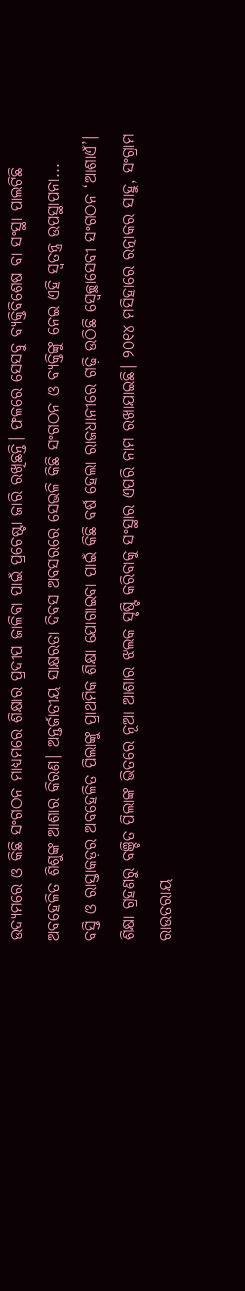ଉଦ୍ୟମରେ ଓ କିଛି ସଂଗଠନ ମାଧ୍ୟମରେ ଶିକ୍ଷାର ପ୍ରଦୀପ ଜାଳିବା ପାଇଁ ପ୍ରଚେଷ୍ଟା ଜାରି ରଖିଛନ୍ତି। ଫଳରେ ସେସବୁ ବ୍ୟକ୍ତିବିଶେଷ ବା ସଂସ୍ଥା ପାଲଟିଛି ଅବହେଳିତ ଶିଶୁଙ୍କ ଆଶାର କିରଣ। ଅନ୍ତର୍ଜାତୀୟ ସାକ୍ଷରତା ଦିବସ ଅବସରରେ ସେଭଳି କିଛି ସଂଗଠନ ଓ ବ୍ୟକ୍ତିଙ୍କୁ ନେଇ ଏହି ସ୍ବତନ୍ତ୍ର ଉପସ୍ଥାପନା...
ବସ୍ତି ଓ ରାସ୍ତାକଡ଼ର ଅବହେଳିତ ପିଲାଙ୍କୁ ପ୍ରାଥମିକ ଶିକ୍ଷା ଯୋଗାଇବା ପାଇଁ କିଛି ବର୍ଷ ହେଲା ରାଜଧାନୀରେ ଗଢ଼ି ଉଠିଛି ସ୍ବେଚ୍ଛାସେବୀ ସଂଗଠନ ‘ଆଶାଏଁ’। ଶିକ୍ଷା ଗ୍ରହଣରୁ ବଞ୍ଚିତ ପିଲାଙ୍କ ଭିତରେ ନୂଆ ଆଶାର ଝଲକ ସୃଷ୍ଟି କରିବାକୁ ସଂସ୍ଥାର ଏପରି ନାମ ରଖାଯାଇଛି। ୨୦୧୪ ମସିହାରେ ରତ୍ନାକର ସାହୁ, ସଂଗ୍ରାମ ରାଉତରାୟ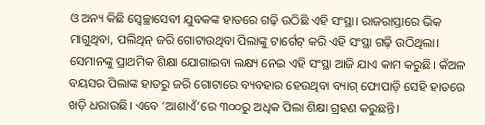ଓ ଅନ୍ୟ କିଛି ସ୍ବେଚ୍ଛାସେବୀ ଯୁବକଙ୍କ ହାତରେ ଗଢ଼ି ଉଠିଛି ଏହି ସଂସ୍ଥା। ରାଜରାସ୍ତାରେ ଭିକ ମାଗୁଥିବା, ପଲିଥିନ୍ ଜରି ଗୋଟାଉଥିବା ପିଲାଙ୍କୁ ଟାର୍ଗେଟ୍ କରି ଏହି ସଂସ୍ଥା ଗଢ଼ି ଉଠିଥିଲା। ସେମାନଙ୍କୁ ପ୍ରାଥମିକ ଶିକ୍ଷା ଯୋଗାଇବା ଲକ୍ଷ୍ୟ ନେଇ ଏହି ସଂସ୍ଥା ଆଜି ଯାଏ କାମ କରୁଛି। କଁଅଳ ବୟସର ପିଲାଙ୍କ ହାତରୁ ଜରି ଗୋଟାରେ ବ୍ୟବହାର ହେଉଥିବା ବ୍ୟାଗ୍ ଫୋପାଡ଼ି ସେହି ହାତରେ ଖଡ଼ି ଧରାଉଛି। ଏବେ ‘ଆଶାଏଁ’ରେ ୩୦୦ରୁ ଅଧିକ ପିଲା ଶିକ୍ଷା ଗ୍ରହଣ କରୁଛନ୍ତି।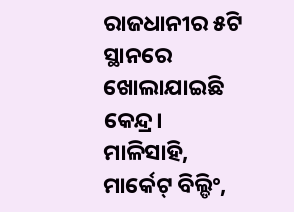ରାଜଧାନୀର ୫ଟି ସ୍ଥାନରେ ଖୋଲାଯାଇଛି କେନ୍ଦ୍ର। ମାଳିସାହି, ମାର୍କେଟ୍ ବିଲ୍ଡିଂ,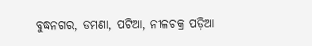ବୁଦ୍ଧନଗର, ଡମଣା, ପଟିଆ, ନୀଳଚକ୍ର ପଡ଼ିଆ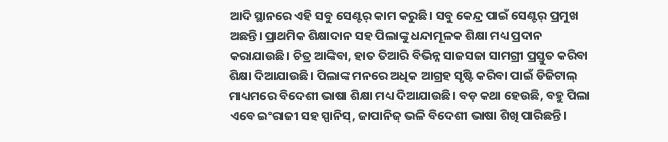ଆଦି ସ୍ଥାନରେ ଏହି ସବୁ ସେଣ୍ଟର୍ କାମ କରୁଛି। ସବୁ କେନ୍ଦ୍ର ପାଇଁ ସେଣ୍ଟର୍ ପ୍ରମୁଖ ଅଛନ୍ତି। ପ୍ରାଥମିକ ଶିକ୍ଷାଦାନ ସହ ପିଲାଙ୍କୁ ଧନ୍ଦାମୂଳକ ଶିକ୍ଷା ମଧ୍ୟ ପ୍ରଦାନ କରାଯାଉଛି। ଚିତ୍ର ଆଙ୍କିବା, ହାତ ତିଆରି ବିଭିନ୍ନ ସାଜସଜା ସାମଗ୍ରୀ ପ୍ରସ୍ତୁତ କରିବା ଶିକ୍ଷା ଦିଆଯାଉଛି। ପିଲାଙ୍କ ମନରେ ଅଧିକ ଆଗ୍ରହ ସୃଷ୍ଟି କରିବା ପାଇଁ ଡିଜିଟାଲ୍ ମାଧ୍ୟମରେ ବିଦେଶୀ ଭାଷା ଶିକ୍ଷା ମଧ୍ୟ ଦିଆଯାଉଛି। ବଡ଼ କଥା ହେଉଛି, ବହୁ ପିଲା ଏବେ ଇଂରାଜୀ ସହ ସ୍ପାନିସ୍, ଜାପାନିଜ୍ ଭଳି ବିଦେଶୀ ଭାଷା ଶିଖି ପାରିଛନ୍ତି।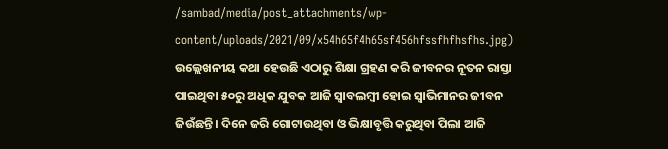/sambad/media/post_attachments/wp-content/uploads/2021/09/x54h65f4h65sf456hfssfhfhsfhs.jpg)
ଉଲ୍ଲେଖନୀୟ କଥା ହେଉଛି ଏଠାରୁ ଶିକ୍ଷା ଗ୍ରହଣ କରି ଜୀବନର ନୂତନ ରାସ୍ତା ପାଇଥିବା ୫୦ରୁ ଅଧିକ ଯୁବକ ଆଜି ସ୍ବାବଲମ୍ବୀ ହୋଇ ସ୍ବାଭିମାନର ଜୀବନ ଜିଉଁଛନ୍ତି। ଦିନେ ଜରି ଗୋଟାଉଥିବା ଓ ଭିକ୍ଷାବୃତ୍ତି କରୁଥିବା ପିଲା ଆଜି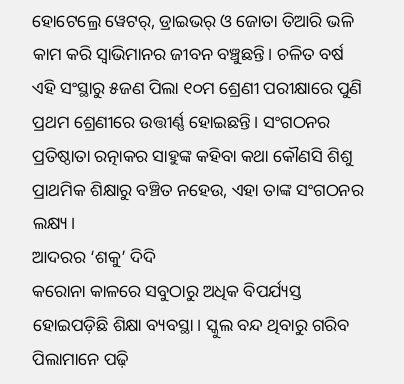ହୋଟେଲ୍ରେ ୱେଟର୍, ଡ୍ରାଇଭର୍ ଓ ଜୋତା ତିଆରି ଭଳି କାମ କରି ସ୍ବାଭିମାନର ଜୀବନ ବଞ୍ଚୁଛନ୍ତି। ଚଳିତ ବର୍ଷ ଏହି ସଂସ୍ଥାରୁ ୫ଜଣ ପିଲା ୧୦ମ ଶ୍ରେଣୀ ପରୀକ୍ଷାରେ ପୁଣି ପ୍ରଥମ ଶ୍ରେଣୀରେ ଉତ୍ତୀର୍ଣ୍ଣ ହୋଇଛନ୍ତି। ସଂଗଠନର ପ୍ରତିଷ୍ଠାତା ରତ୍ନାକର ସାହୁଙ୍କ କହିବା କଥା କୌଣସି ଶିଶୁ ପ୍ରାଥମିକ ଶିକ୍ଷାରୁ ବଞ୍ଚିତ ନହେଉ, ଏହା ତାଙ୍କ ସଂଗଠନର ଲକ୍ଷ୍ୟ।
ଆଦରର ‘ଶକୁ’ ଦିଦି
କରୋନା କାଳରେ ସବୁଠାରୁ ଅଧିକ ବିପର୍ଯ୍ୟସ୍ତ ହୋଇପଡ଼ିଛି ଶିକ୍ଷା ବ୍ୟବସ୍ଥା। ସ୍କୁଲ ବନ୍ଦ ଥିବାରୁ ଗରିବ ପିଲାମାନେ ପଢ଼ି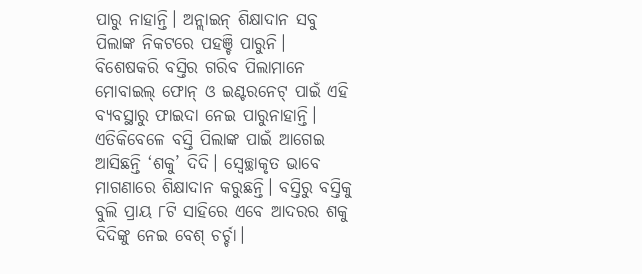ପାରୁ ନାହାନ୍ତି। ଅନ୍ଲାଇନ୍ ଶିକ୍ଷାଦାନ ସବୁ ପିଲାଙ୍କ ନିକଟରେ ପହଞ୍ଚି ପାରୁନି। ବିଶେଷକରି ବସ୍ତିର ଗରିବ ପିଲାମାନେ ମୋବାଇଲ୍ ଫୋନ୍ ଓ ଇଣ୍ଟରନେଟ୍ ପାଇଁ ଏହି ବ୍ୟବସ୍ଥାରୁ ଫାଇଦା ନେଇ ପାରୁନାହାନ୍ତି। ଏତିକିବେଳେ ବସ୍ତି ପିଲାଙ୍କ ପାଇଁ ଆଗେଇ ଆସିଛନ୍ତି ‘ଶକୁ’ ଦିଦି। ସ୍ବେଚ୍ଛାକୃତ ଭାବେ ମାଗଣାରେ ଶିକ୍ଷାଦାନ କରୁଛନ୍ତି। ବସ୍ତିରୁ ବସ୍ତିକୁ ବୁଲି ପ୍ରାୟ ୮ଟି ସାହିରେ ଏବେ ଆଦରର ଶକୁ ଦିଦିଙ୍କୁ ନେଇ ବେଶ୍ ଚର୍ଚ୍ଚା।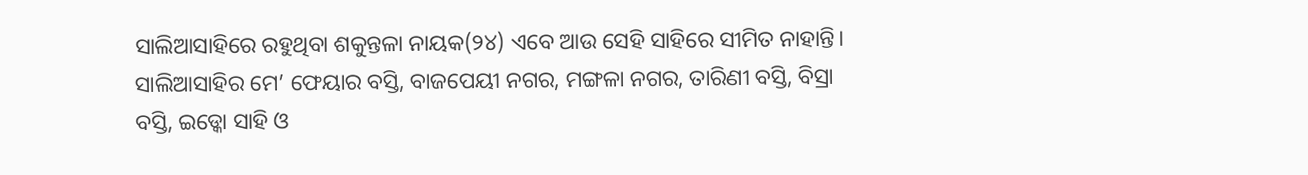ସାଲିଆସାହିରେ ରହୁଥିବା ଶକୁନ୍ତଳା ନାୟକ(୨୪) ଏବେ ଆଉ ସେହି ସାହିରେ ସୀମିତ ନାହାନ୍ତି। ସାଲିଆସାହିର ମେ’ ଫେୟାର ବସ୍ତି, ବାଜପେୟୀ ନଗର, ମଙ୍ଗଳା ନଗର, ତାରିଣୀ ବସ୍ତି, ବିସ୍ରା ବସ୍ତି, ଇଡ୍କୋ ସାହି ଓ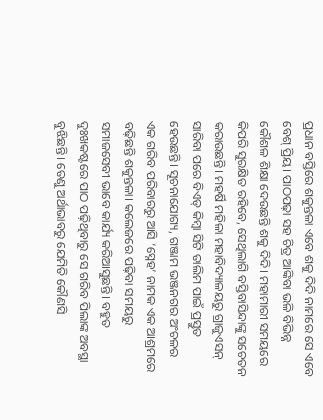ପ୍ରଧାନ ବସ୍ତିରେ ଶକୁନ୍ତଳା ଏବେ ଶକୁ ଦିଦି ନାମରେ ସେ ଏବେ ବେଶ୍ ପ୍ରିୟ। ପାଠପଢ଼ା ସହ ଚିତ୍ର ଆଙ୍କିବା ଭଳି ବିଭିନ୍ନ କୌଶଳ ଶିକ୍ଷା ଦେଉଛନ୍ତି ଶକୁ ଦିଦି। ମହାମାରୀ ସମୟରେ କିପରି ସୁରକ୍ଷିତ ରହିବେ, ସେଥିଲାଗି ବସ୍ତିବାସିନ୍ଦାଙ୍କୁ ସଚେତନ କରାଉଛନ୍ତି। ମହର୍ଷି ମହିଳା ମହାବିଦ୍ୟାଳୟରୁ ଗ୍ରାଜୁଏସନ୍ ସାରିବା ପରେ ବିଏଡ୍ କିମ୍ବା ସିଟି ତାଲିମ ପାଇଁ ପ୍ରସ୍ତୁତ ହେଉଛନ୍ତି। ସୂଚନାଯୋଗ୍ୟ, ଗଞ୍ଜାମ ଭଞ୍ଜନଗର ଅଂଚଳର ଏକ ଗରିବ ପରିବାରରୁ ଆସି ‘ସ୍ନେହ’ ନାମକ ଏକ ଆଶ୍ରମରେ ବଢ଼ିଛନ୍ତି ଶକୁନ୍ତଳା। କଲେଜରେ ପଢ଼ିବା ସମୟରୁ ସମାଜସେବୀ ଭାବେ କାର୍ଯ୍ୟ କରିଆସୁଛନ୍ତି। ବହୁତ ଦୁଃଖକଷ୍ଟରେ ପାଠ ପଢ଼ିଥିବାରୁ ସେ ଗରିବ ପିଲାଙ୍କ ଅବସ୍ଥା ବୁଝିଛନ୍ତି। ତେଣୁ ଅର୍ଥାଭାବରୁ ଯେମିତି କୌଣସି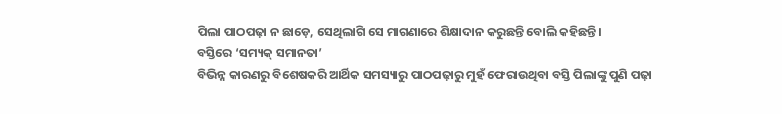ପିଲା ପାଠପଢ଼ା ନ ଛାଡ଼େ, ସେଥିଲାଗି ସେ ମାଗଣାରେ ଶିକ୍ଷାଦାନ କରୁଛନ୍ତି ବୋଲି କହିଛନ୍ତି।
ବସ୍ତିରେ ‘ସମ୍ୟକ୍ ସମାନତା’
ବିଭିନ୍ନ କାରଣରୁ ବିଶେଷକରି ଆର୍ଥିକ ସମସ୍ୟାରୁ ପାଠପଢ଼ାରୁ ମୁହଁ ଫେରାଉଥିବା ବସ୍ତି ପିଲାଙ୍କୁ ପୁଣି ପଢ଼ା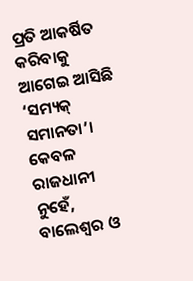ପ୍ରତି ଆକର୍ଷିତ କରିବାକୁ ଆଗେଇ ଆସିଛି ‘ସମ୍ୟକ୍ ସମାନତା’। କେବଳ ରାଜଧାନୀ ନୁହେଁ, ବାଲେଶ୍ବର ଓ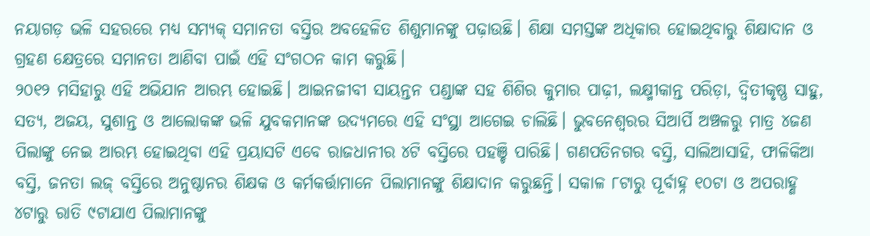ନୟାଗଡ଼ ଭଳି ସହରରେ ମଧ୍ୟ ସମ୍ୟକ୍ ସମାନତା ବସ୍ତିର ଅବହେଳିତ ଶିଶୁମାନଙ୍କୁ ପଢ଼ାଉଛି। ଶିକ୍ଷା ସମସ୍ତଙ୍କ ଅଧିକାର ହୋଇଥିବାରୁ ଶିକ୍ଷାଦାନ ଓ ଗ୍ରହଣ କ୍ଷେତ୍ରରେ ସମାନତା ଆଣିବା ପାଇଁ ଏହି ସଂଗଠନ କାମ କରୁଛି।
୨୦୧୨ ମସିହାରୁ ଏହି ଅଭିଯାନ ଆରମ୍ଭ ହୋଇଛି। ଆଇନଜୀବୀ ସାୟନ୍ତନ ପଣ୍ଡାଙ୍କ ସହ ଶିଶିର କୁମାର ପାଢ଼ୀ, ଲକ୍ଷ୍ମୀକାନ୍ତ ପରିଡ଼ା, ଦ୍ବିତୀକୃଷ୍ଣ ସାହୁ, ସତ୍ୟ, ଅଜୟ, ସୁଶାନ୍ତ ଓ ଆଲୋକଙ୍କ ଭଳି ଯୁବକମାନଙ୍କ ଉଦ୍ୟମରେ ଏହି ସଂସ୍ଥା ଆଗେଇ ଚାଲିଛି। ଭୁବନେଶ୍ବରର ସିଆର୍ପି ଅଞ୍ଚଳରୁ ମାତ୍ର ୪ଜଣ ପିଲାଙ୍କୁ ନେଇ ଆରମ୍ଭ ହୋଇଥିବା ଏହି ପ୍ରୟାସଟି ଏବେ ରାଜଧାନୀର ୪ଟି ବସ୍ତିରେ ପହଞ୍ଚି ପାରିଛି। ଗଣପତିନଗର ବସ୍ତି, ସାଲିଆସାହି, ଫାଳିକିଆ ବସ୍ତି, ଜନତା ଲଜ୍ ବସ୍ତିରେ ଅନୁଷ୍ଠାନର ଶିକ୍ଷକ ଓ କର୍ମକର୍ତ୍ତାମାନେ ପିଲାମାନଙ୍କୁ ଶିକ୍ଷାଦାନ କରୁଛନ୍ତି। ସକାଳ ୮ଟାରୁ ପୂର୍ବାହ୍ନ ୧୦ଟା ଓ ଅପରାହ୍ଣ ୪ଟାରୁ ରାତି ୯ଟାଯାଏ ପିଲାମାନଙ୍କୁ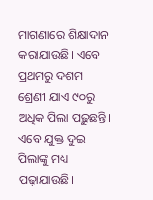ମାଗଣାରେ ଶିକ୍ଷାଦାନ କରାଯାଉଛି। ଏବେ ପ୍ରଥମରୁ ଦଶମ ଶ୍ରେଣୀ ଯାଏ ୯୦ରୁ ଅଧିକ ପିଲା ପଢ଼ୁଛନ୍ତି। ଏବେ ଯୁକ୍ତ ଦୁଇ ପିଲାଙ୍କୁ ମଧ୍ୟ ପଢ଼ାଯାଉଛି।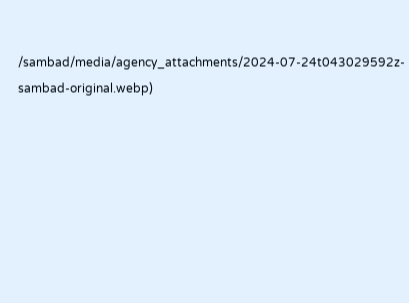/sambad/media/agency_attachments/2024-07-24t043029592z-sambad-original.webp)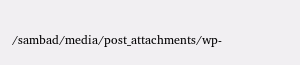/sambad/media/post_attachments/wp-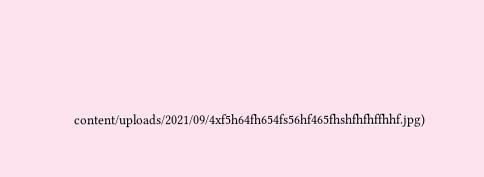content/uploads/2021/09/4xf5h64fh654fs56hf465fhshfhfhffhhf.jpg)